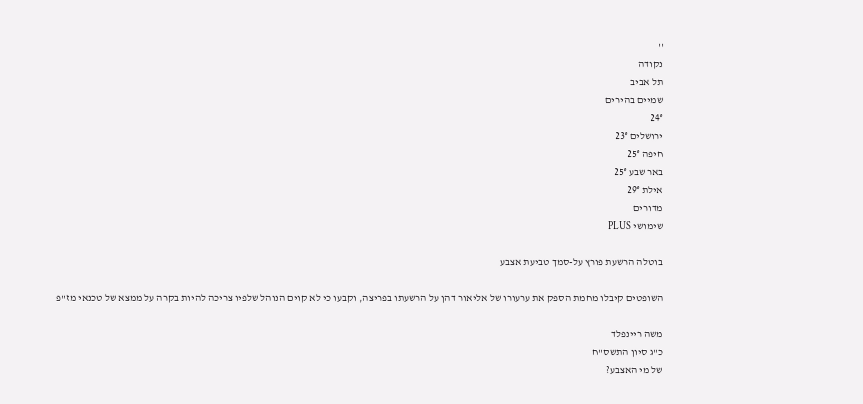''
נקודה
תל אביב
שמיים בהירים
24°
ירושלים 23°
חיפה 25°
באר שבע 25°
אילת 29°
מדורים
שימושי PLUS

בוטלה הרשעת פורץ על-סמך טביעת אצבע

השופטים קיבלו מחמת הספק את ערעורו של אליאור דהן על הרשעתו בפריצה, וקבעו כי לא קוים הנוהל שלפיו צריכה להיות בקרה על ממצא של טכנאי מז"פ

משה ריינפלד
כ"ג סיון התשס"ח
של מי האצבע?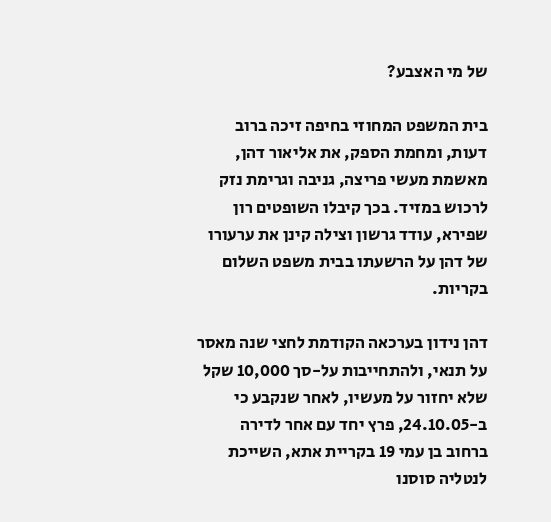של מי האצבע?

בית המשפט המחוזי בחיפה זיכה ברוב דעות, ומחמת הספק, את אליאור דהן, מאשמת מעשי פריצה, גניבה וגרימת נזק לרכוש במזיד. בכך קיבלו השופטים רון שפירא, עודד גרשון וצילה קינן את ערעורו של דהן על הרשעתו בבית משפט השלום בקריות.

דהן נידון בערכאה הקודמת לחצי שנה מאסר על תנאי, ולהתחייבות על-סך 10,000 שקל שלא יחזור על מעשיו, לאחר שנקבע כי ב-24.10.05, פרץ יחד עם אחר לדירה ברחוב בן עמי 19 בקריית אתא, השייכת לנטליה סוסנו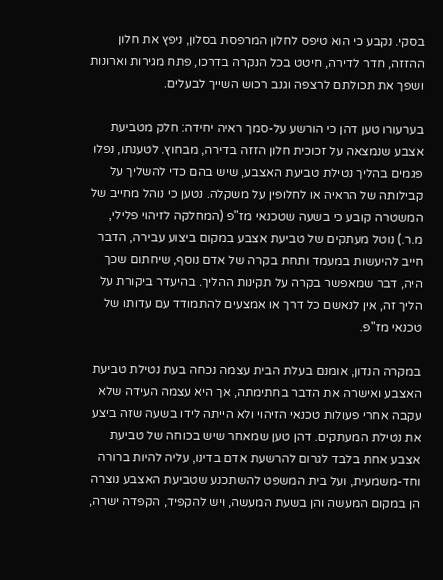בסקי. נקבע כי הוא טיפס לחלון המרפסת בסלון, ניפץ את חלון ההזזה, חדר לדירה, חיטט בכל הנקרה בדרכו, פתח מגירות וארונות ושפך את תכולתם לרצפה וגנב רכוש השייך לבעלים.

בערעורו טען דהן כי הורשע על-סמך ראיה יחידה: חלק מטביעת אצבע שנמצאה על זכוכית חלון הזזה בדירה, מבחוץ. לטענתו, נפלו פגמים בהליך נטילת טביעת האצבע, שיש בהם כדי להשליך על קבילותה של הראיה או לחלופין על משקלה. נטען כי נוהל מחייב של המשטרה קובע כי בשעה שטכנאי מז"פ (המחלקה לזיהוי פלילי, מ.ר.) נוטל מעתקים של טביעת אצבע במקום ביצוע עבירה, הדבר חייב להיעשות במעמד ותחת בקרה של אדם נוסף, שיחתום שכך היה, דבר שמאפשר בקרה על תקינות ההליך. בהיעדר ביקורת על הליך זה, אין לנאשם כל דרך או אמצעים להתמודד עם עדותו של טכנאי מז"פ.

במקרה הנדון, אומנם בעלת הבית עצמה נכחה בעת נטילת טביעת האצבע ואישרה את הדבר בחתימתה, אך היא עצמה העידה שלא עקבה אחרי פעולות טכנאי הזיהוי ולא הייתה לידו בשעה שזה ביצע את נטילת המעתקים. דהן טען שמאחר שיש בכוחה של טביעת אצבע אחת בלבד לגרום להרשעת אדם בדינו, עליה להיות ברורה וחד-משמעית, ועל בית המשפט להשתכנע שטביעת האצבע נוצרה הן במקום המעשה והן בשעת המעשה, ויש להקפיד, הקפדה ישרה,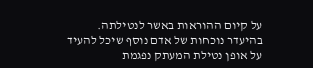על קיום ההוראות באשר לנטילתה. בהיעדר נוכחות של אדם נוסף שיכל להעיד על אופן נטילת המעתק נפגמת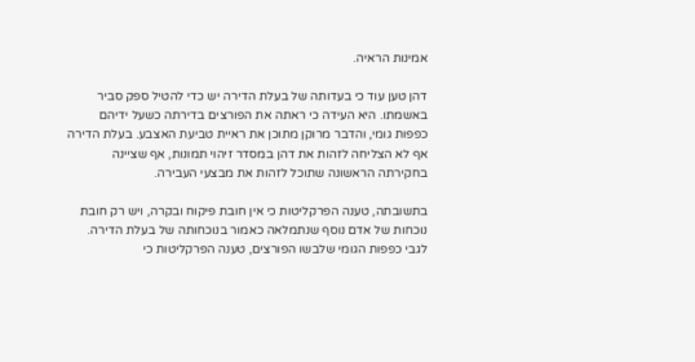אמינות הראיה.

דהן טען עוד כי בעדותה של בעלת הדירה יש כדי להטיל ספק סביר באשמתו. היא העידה כי ראתה את הפורצים בדירתה כשעל ידיהם כפפות גומי, והדבר מרוקן מתוכן את ראיית טביעת האצבע. בעלת הדירה אף לא הצליחה לזהות את דהן במסדר זיהוי תמונות, אף שציינה בחקירתה הראשונה שתוכל לזהות את מבצעי העבירה.

בתשובתה, טענה הפרקליטות כי אין חובת פיקוח ובקרה, ויש רק חובת נוכחות של אדם נוסף שנתמלאה כאמור בנוכחותה של בעלת הדירה. לגבי כפפות הגומי שלבשו הפורצים, טענה הפרקליטות כי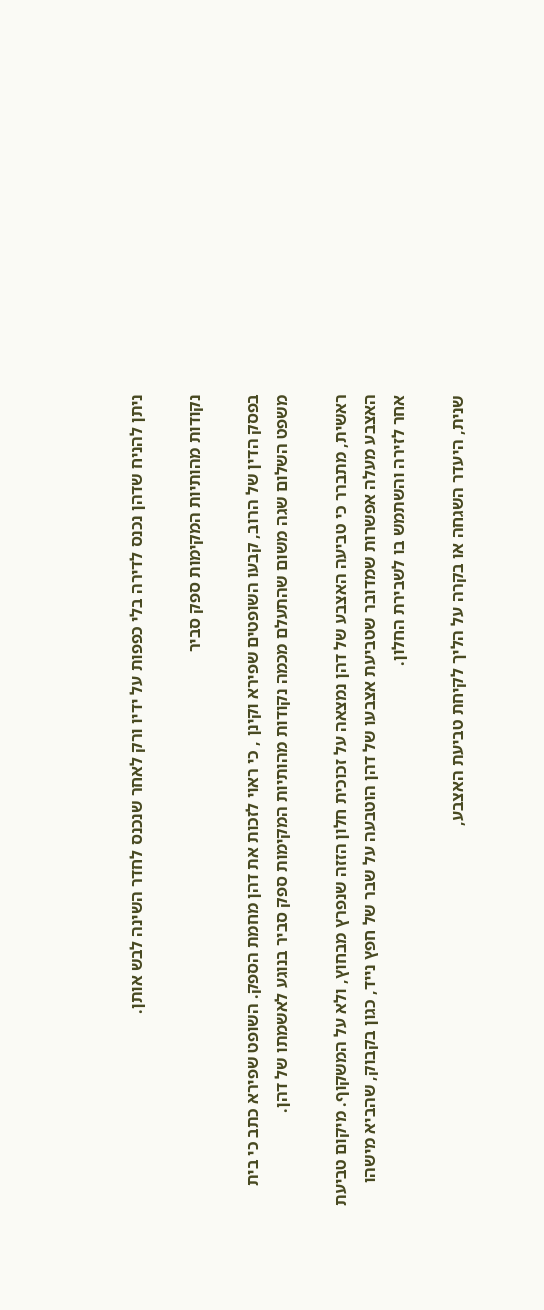ניתן להניח שדהן נכנס לדירה בלי כפפות על ידיו ורק לאחר שנכנס לחדר השינה לבש אותן.

נקודות מהותיות המקימות ספק סביר

בפסק הדין של הרוב, קבעו השופטים שפירא וקינן , כי ראוי לזכות את דהן מחמת הספק. השופט שפירא כתב כי בית משפט השלום שגה משום שהתעלם מכמה נקודות מהותיות המקימות ספק סביר בנוגע לאשמתו של דהן.

ראשית, מתברר כי טביעה האצבע של דהן נמצאה על זכוכית חלון הזזה שנפרץ מבחוץ, ולא על המשקוף. מיקום טביעת האצבע מעלה אפשרות שמדובר שטביעת אצבעו של דהן הוטבעה על שבר של חפץ נייד, כגון בקבוק, שהביא מישהו אחר לזירה והשתמש בו לשבירת החלון.

שנית, היעדר השגחה או בקרה על הליך לקיחת טביעת האצבע,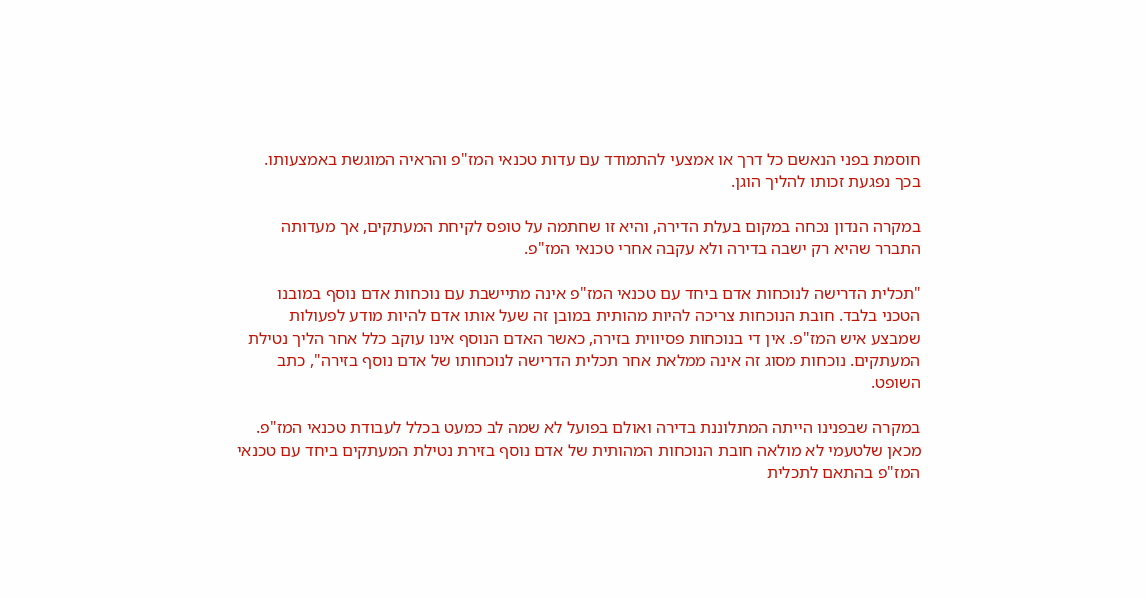חוסמת בפני הנאשם כל דרך או אמצעי להתמודד עם עדות טכנאי המז"פ והראיה המוגשת באמצעותו. בכך נפגעת זכותו להליך הוגן.

במקרה הנדון נכחה במקום בעלת הדירה, והיא זו שחתמה על טופס לקיחת המעתקים, אך מעדותה התברר שהיא רק ישבה בדירה ולא עקבה אחרי טכנאי המז"פ.

"תכלית הדרישה לנוכחות אדם ביחד עם טכנאי המז"פ אינה מתיישבת עם נוכחות אדם נוסף במובנו הטכני בלבד. חובת הנוכחות צריכה להיות מהותית במובן זה שעל אותו אדם להיות מודע לפעולות שמבצע איש המז"פ. אין די בנוכחות פסיווית בזירה, כאשר האדם הנוסף אינו עוקב כלל אחר הליך נטילת המעתקים. נוכחות מסוג זה אינה ממלאת אחר תכלית הדרישה לנוכחותו של אדם נוסף בזירה", כתב השופט.

במקרה שבפנינו הייתה המתלוננת בדירה ואולם בפועל לא שמה לב כמעט בכלל לעבודת טכנאי המז"פ. מכאן שלטעמי לא מולאה חובת הנוכחות המהותית של אדם נוסף בזירת נטילת המעתקים ביחד עם טכנאי המז"פ בהתאם לתכלית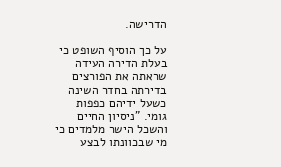הדרישה.

על כך הוסיף השופט כי בעלת הדירה העידה שראתה את הפורצים בדירתה בחדר השינה כשעל ידיהם כפפות גומי. "ניסיון החיים והשכל הישר מלמדים כי מי שבכוונתו לבצע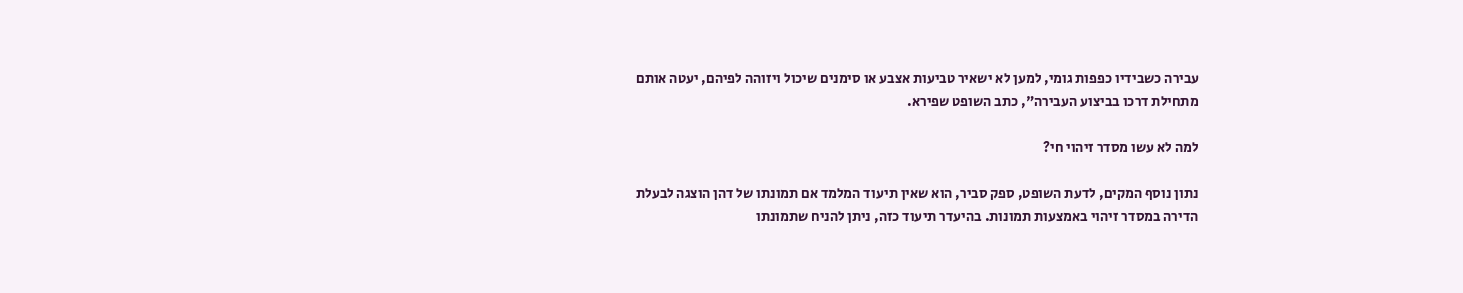עבירה כשבידיו כפפות גומי, למען לא ישאיר טביעות אצבע או סימנים שיכול ויזוהה לפיהם, יעטה אותם מתחילת דרכו בביצוע העבירה", כתב השופט שפירא.

למה לא עשו מסדר זיהוי חי?

נתון נוסף המקים, לדעת השופט, ספק סביר, הוא שאין תיעוד המלמד אם תמונתו של דהן הוצגה לבעלת הדירה במסדר זיהוי באמצעות תמונות. בהיעדר תיעוד כזה, ניתן להניח שתמונתו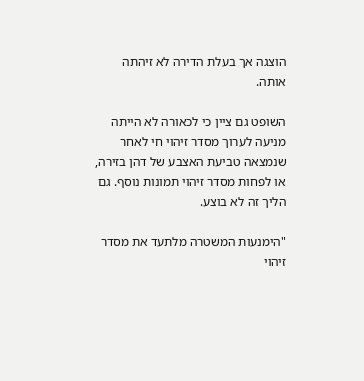הוצגה אך בעלת הדירה לא זיהתה אותה.

השופט גם ציין כי לכאורה לא הייתה מניעה לערוך מסדר זיהוי חי לאחר שנמצאה טביעת האצבע של דהן בזירה, או לפחות מסדר זיהוי תמונות נוסף. גם הליך זה לא בוצע.

"הימנעות המשטרה מלתעד את מסדר זיהוי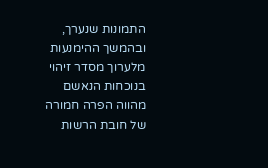התמונות שנערך, ובהמשך ההימנעות מלערוך מסדר זיהוי בנוכחות הנאשם מהווה הפרה חמורה של חובת הרשות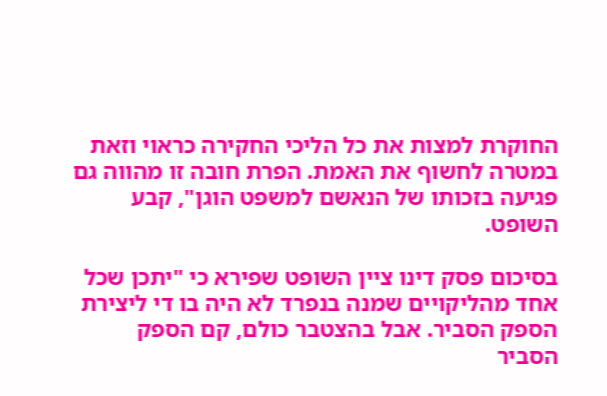החוקרת למצות את כל הליכי החקירה כראוי וזאת במטרה לחשוף את האמת. הפרת חובה זו מהווה גם פגיעה בזכותו של הנאשם למשפט הוגן", קבע השופט.

בסיכום פסק דינו ציין השופט שפירא כי "יתכן שכל אחד מהליקויים שמנה בנפרד לא היה בו די ליצירת הספק הסביר. אבל בהצטבר כולם, קם הספק הסביר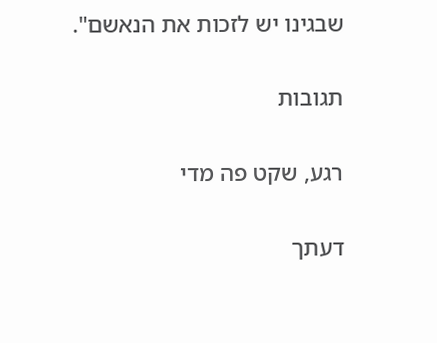שבגינו יש לזכות את הנאשם".

תגובות

רגע, שקט פה מדי

דעתך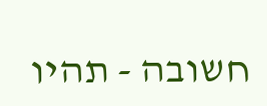חשובה - תהיו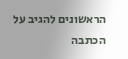הראשונים להגיב על הכתבה